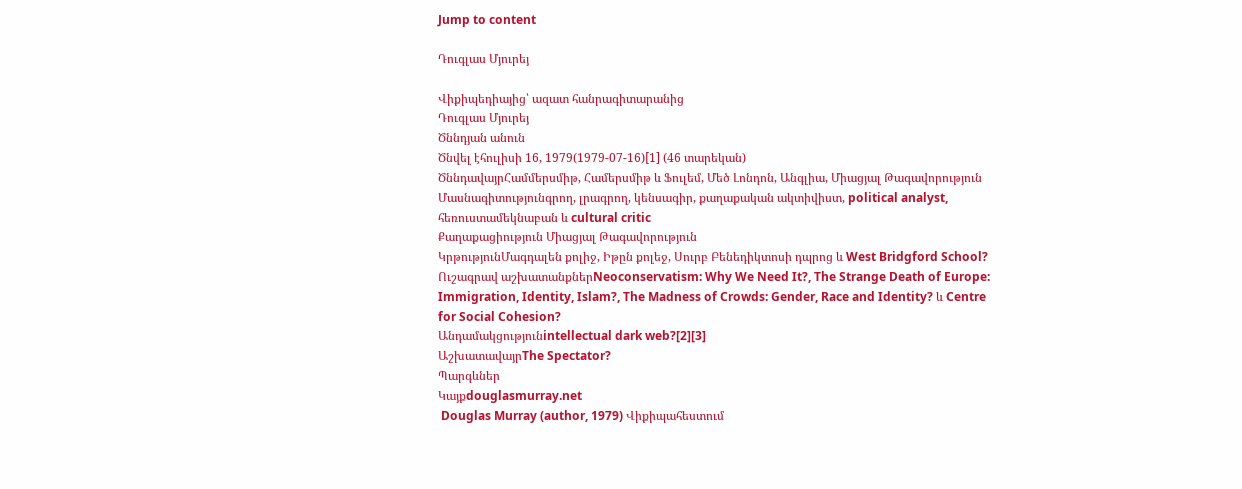Jump to content

Դուգլաս Մյուրեյ

Վիքիպեդիայից՝ ազատ հանրագիտարանից
Դուգլաս Մյուրեյ
Ծննդյան անուն
Ծնվել էհուլիսի 16, 1979(1979-07-16)[1] (46 տարեկան)
ԾննդավայրՀամմերսմիթ, Համերսմիթ և Ֆուլեմ, Մեծ Լոնդոն, Անգլիա, Միացյալ Թագավորություն
Մասնագիտությունգրող, լրագրող, կենսագիր, քաղաքական ակտիվիստ, political analyst, հեռուստամեկնաբան և cultural critic
Քաղաքացիություն Միացյալ Թագավորություն
ԿրթությունՄագդալեն քոլիջ, Իթըն քոլեջ, Սուրբ Բենեդիկտոսի դպրոց և West Bridgford School?
Ուշագրավ աշխատանքներNeoconservatism: Why We Need It?, The Strange Death of Europe: Immigration, Identity, Islam?, The Madness of Crowds: Gender, Race and Identity? և Centre for Social Cohesion?
Անդամակցությունintellectual dark web?[2][3]
ԱշխատավայրThe Spectator?
Պարգևներ
Կայքdouglasmurray.net
 Douglas Murray (author, 1979) Վիքիպահեստում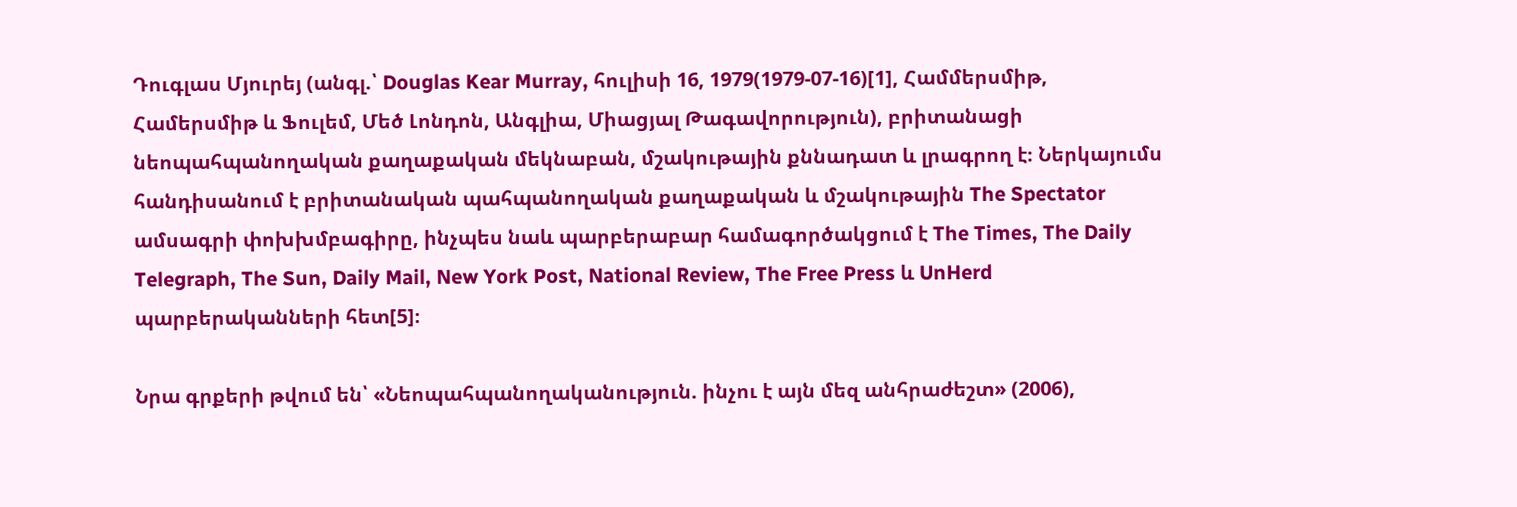Դուգլաս Մյուրեյ (անգլ.՝ Douglas Kear Murray, հուլիսի 16, 1979(1979-07-16)[1], Համմերսմիթ, Համերսմիթ և Ֆուլեմ, Մեծ Լոնդոն, Անգլիա, Միացյալ Թագավորություն), բրիտանացի նեոպահպանողական քաղաքական մեկնաբան, մշակութային քննադատ և լրագրող է։ Ներկայումս հանդիսանում է բրիտանական պահպանողական քաղաքական և մշակութային The Spectator ամսագրի փոխխմբագիրը, ինչպես նաև պարբերաբար համագործակցում է The Times, The Daily Telegraph, The Sun, Daily Mail, New York Post, National Review, The Free Press և UnHerd պարբերականների հետ[5]։

Նրա գրքերի թվում են՝ «Նեոպահպանողականություն. ինչու է այն մեզ անհրաժեշտ» (2006),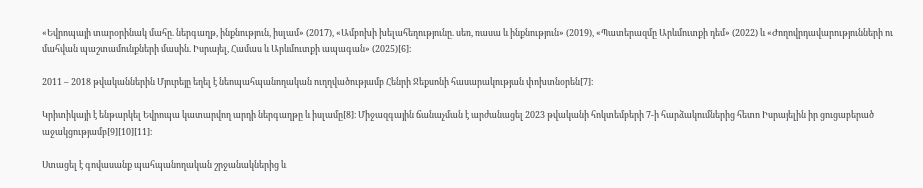«Եվրոպայի տարօրինակ մահը. ներգաղթ, ինքնություն, իսլամ» (2017), «Ամբոխի խելահեղությունը. սեռ, ռասա և ինքնություն» (2019), «Պատերազմը Արևմուտքի դեմ» (2022) և «Ժողովրդավարությունների ու մահվան պաշտամունքների մասին. Իսրայել, Համաս և Արևմուտքի ապագան» (2025)[6]։

2011 – 2018 թվականներին Մյուրեյը եղել է նեոպահպանողական ուղղվածությամբ Հենրի Ջեքսոնի հասարակության փոխտնօրեն[7]։

Կրիտիկայի է ենթարկել Եվրոպա կատարվող արդի ներգաղթը և իսլամը[8]։ Միջազգային ճանաչման է արժանացել 2023 թվականի հոկտեմբերի 7-ի հարձակումներից հետո Իսրայելին իր ցուցաբերած աջակցությամբ[9][10][11]։

Ստացել է գովասանք պահպանողական շրջանակներից և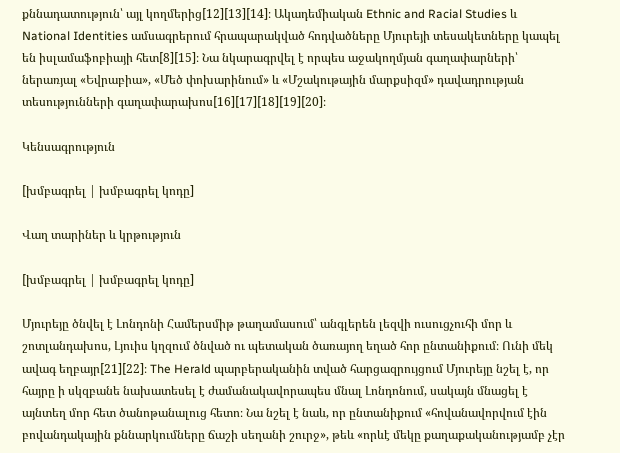քննադատություն՝ այլ կողմերից[12][13][14]։ Ակադեմիական Ethnic and Racial Studies և National Identities ամսագրերում հրապարակված հոդվածները Մյուրեյի տեսակետները կապել են իսլամաֆոբիայի հետ[8][15]։ Նա նկարագրվել է որպես աջակողմյան գաղափարների՝ ներառյալ «Եվրաբիա», «Մեծ փոխարինում» և «Մշակութային մարքսիզմ» դավադրության տեսությունների գաղափարախոս[16][17][18][19][20]։

Կենսագրություն

[խմբագրել | խմբագրել կոդը]

Վաղ տարիներ և կրթություն

[խմբագրել | խմբագրել կոդը]

Մյուրեյը ծնվել է Լոնդոնի Համերսմիթ թաղամասում՝ անգլերեն լեզվի ուսուցչուհի մոր և շոտլանդախոս, Լյուիս կղզում ծնված ու պետական ծառայող եղած հոր ընտանիքում։ Ունի մեկ ավագ եղբայր[21][22]։ The Herald պարբերականին տված հարցազրույցում Մյուրեյը նշել է, որ հայրը ի սկզբանե նախատեսել է ժամանակավորապես մնալ Լոնդոնում, սակայն մնացել է այնտեղ մոր հետ ծանոթանալուց հետո։ Նա նշել է նաև, որ ընտանիքում «հովանավորվում էին բովանդակային քննարկումները ճաշի սեղանի շուրջ», թեև «որևէ մեկը քաղաքականությամբ չէր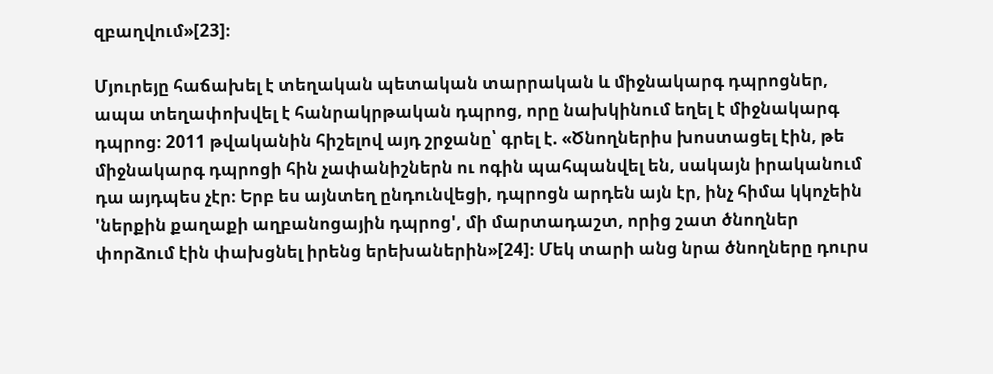զբաղվում»[23]։

Մյուրեյը հաճախել է տեղական պետական տարրական և միջնակարգ դպրոցներ, ապա տեղափոխվել է հանրակրթական դպրոց, որը նախկինում եղել է միջնակարգ դպրոց։ 2011 թվականին հիշելով այդ շրջանը՝ գրել է. «Ծնողներիս խոստացել էին, թե միջնակարգ դպրոցի հին չափանիշներն ու ոգին պահպանվել են, սակայն իրականում դա այդպես չէր։ Երբ ես այնտեղ ընդունվեցի, դպրոցն արդեն այն էր, ինչ հիմա կկոչեին 'ներքին քաղաքի աղբանոցային դպրոց', մի մարտադաշտ, որից շատ ծնողներ փորձում էին փախցնել իրենց երեխաներին»[24]։ Մեկ տարի անց նրա ծնողները դուրս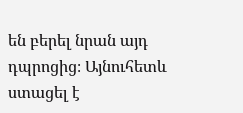են բերել նրան այդ դպրոցից։ Այնուհետև ստացել է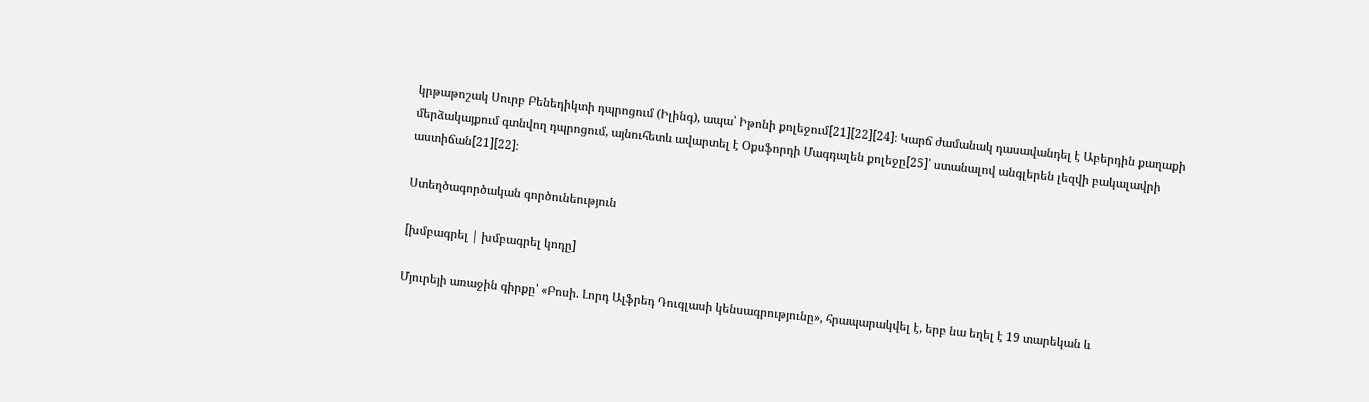կրթաթոշակ Սուրբ Բենեդիկտի դպրոցում (Իլինգ), ապա՝ Իթոնի քոլեջում[21][22][24]։ Կարճ ժամանակ դասավանդել է Աբերդին քաղաքի մերձակայքում գտնվող դպրոցում, այնուհետև ավարտել է Օքսֆորդի Մագդալեն քոլեջը[25]՝ ստանալով անգլերեն լեզվի բակալավրի աստիճան[21][22]։

Ստեղծագործական գործունեություն

[խմբագրել | խմբագրել կոդը]

Մյուրեյի առաջին գիրքը՝ «Բոսի. Լորդ Ալֆրեդ Դուգլասի կենսագրությունը», հրապարակվել է, երբ նա եղել է 19 տարեկան և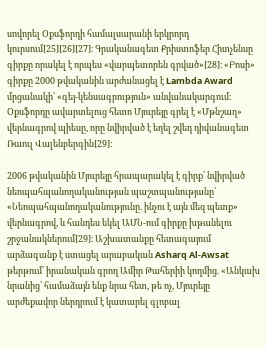սովորել Օքսֆորդի համալսարանի երկրորդ կուրսում[25][26][27]։ Գրականագետ Քրիստոֆեր Հիտչենսը գիրքը որակել է որպես «վարպետորեն գրված»[28]։ «Բոսի» գիրքը 2000 թվականին արժանացել է Lambda Award մրցանակի՝ «գեյ-կենսագրություն» անվանակարգում։ Օքսֆորդը ավարտելուց հետո Մյուրեյը գրել է «Մթնշաղ» վերնագրով պիեսը, որը նվիրված է եղել շվեդ դիվանագետ Ռաուլ Վալենբերգին[29]։

2006 թվականին Մյուրեյը հրապարակել է գիրք՝ նվիրված նեոպահպանողականության պաշտպանությանը՝ «Նեոպահպանողականությունը. ինչու է այն մեզ պետք» վերնագրով, և հանդես եկել ԱՄՆ-ում գիրքը խթանելու շրջանակներում[29]։ Աշխատանքը հետագայում արձագանք է ստացել արաբական Asharq Al-Awsat թերթում՝ իրանական գրող Ամիր Թահերիի կողմից. «Անկախ նրանից՝ համաձայն ենք նրա հետ, թե ոչ, Մյուրեյը արժեքավոր ներդրում է կատարել գլոբալ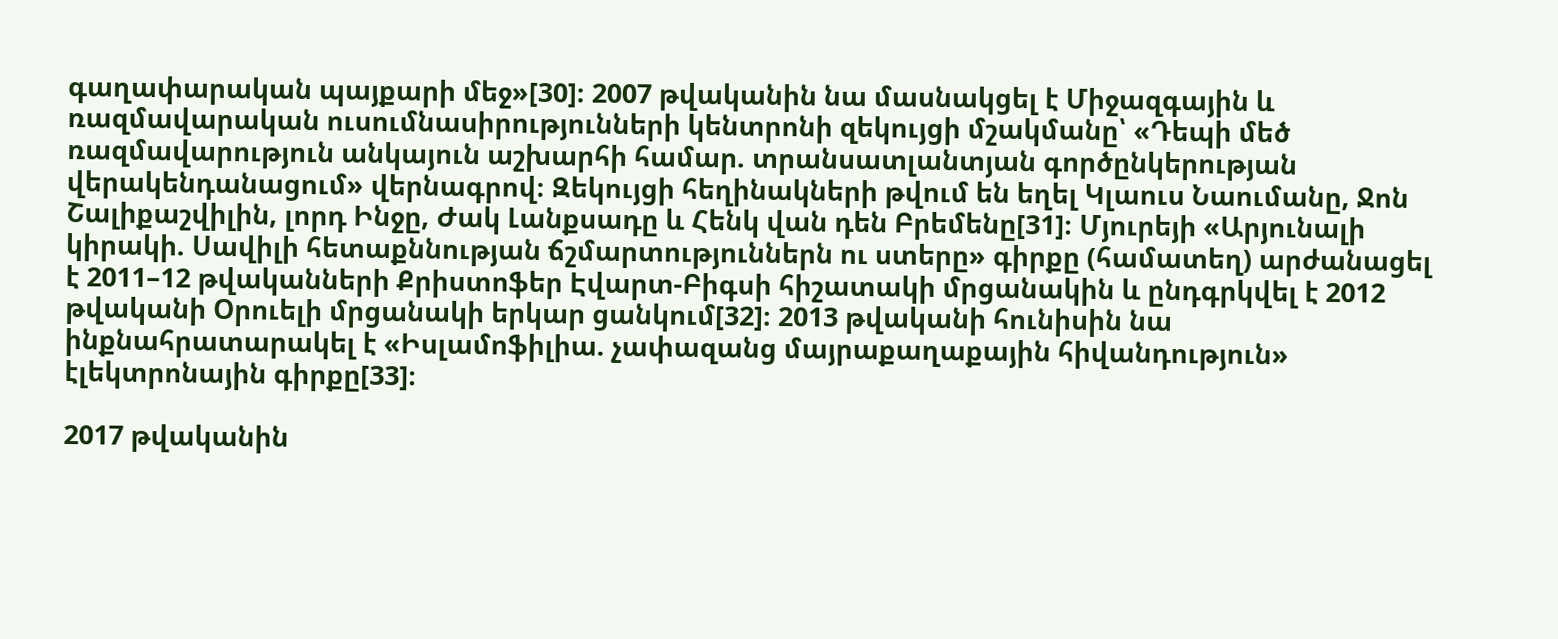գաղափարական պայքարի մեջ»[30]։ 2007 թվականին նա մասնակցել է Միջազգային և ռազմավարական ուսումնասիրությունների կենտրոնի զեկույցի մշակմանը՝ «Դեպի մեծ ռազմավարություն անկայուն աշխարհի համար. տրանսատլանտյան գործընկերության վերակենդանացում» վերնագրով։ Զեկույցի հեղինակների թվում են եղել Կլաուս Նաումանը, Ջոն Շալիքաշվիլին, լորդ Ինջը, Ժակ Լանքսադը և Հենկ վան դեն Բրեմենը[31]։ Մյուրեյի «Արյունալի կիրակի. Սավիլի հետաքննության ճշմարտություններն ու ստերը» գիրքը (համատեղ) արժանացել է 2011–12 թվականների Քրիստոֆեր Էվարտ-Բիգսի հիշատակի մրցանակին և ընդգրկվել է 2012 թվականի Օրուելի մրցանակի երկար ցանկում[32]։ 2013 թվականի հունիսին նա ինքնահրատարակել է «Իսլամոֆիլիա. չափազանց մայրաքաղաքային հիվանդություն» էլեկտրոնային գիրքը[33]։

2017 թվականին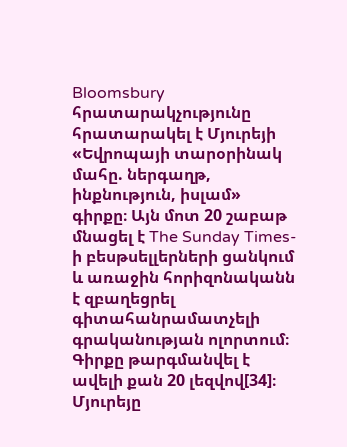Bloomsbury հրատարակչությունը հրատարակել է Մյուրեյի «Եվրոպայի տարօրինակ մահը. ներգաղթ, ինքնություն, իսլամ» գիրքը։ Այն մոտ 20 շաբաթ մնացել է The Sunday Times-ի բեսթսելլերների ցանկում և առաջին հորիզոնականն է զբաղեցրել գիտահանրամատչելի գրականության ոլորտում։ Գիրքը թարգմանվել է ավելի քան 20 լեզվով[34]։ Մյուրեյը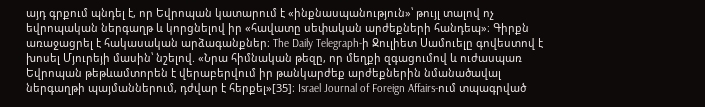այդ գրքում պնդել է, որ Եվրոպան կատարում է «ինքնասպանություն»՝ թույլ տալով ոչ եվրոպական ներգաղթ և կորցնելով իր «հավատը սեփական արժեքների հանդեպ»։ Գիրքն առաջացրել է հակասական արձագանքներ։ The Daily Telegraph-ի Ջուլիետ Սամուելը գովեստով է խոսել Մյուրեյի մասին՝ նշելով. «Նրա հիմնական թեզը, որ մեղքի զգացումով և ուժասպառ Եվրոպան թեթևամտորեն է վերաբերվում իր թանկարժեք արժեքներին նմանածավալ ներգաղթի պայմաններում, դժվար է հերքել»[35]։ Israel Journal of Foreign Affairs-ում տպագրված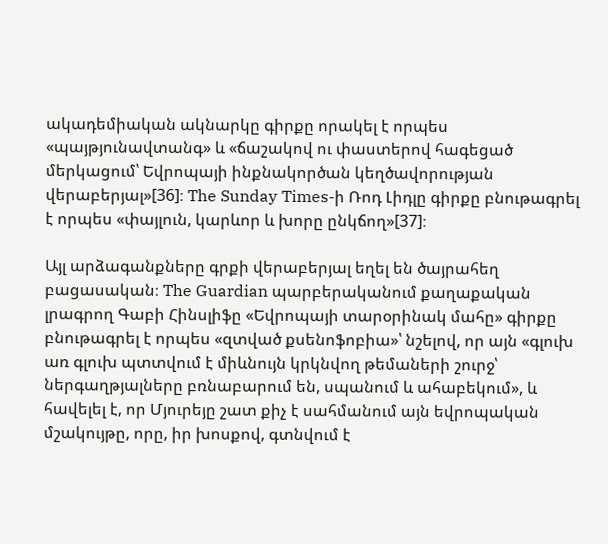ակադեմիական ակնարկը գիրքը որակել է որպես «պայթյունավտանգ» և «ճաշակով ու փաստերով հագեցած մերկացում՝ Եվրոպայի ինքնակործան կեղծավորության վերաբերյալ»[36]։ The Sunday Times-ի Ռոդ Լիդլը գիրքը բնութագրել է որպես «փայլուն, կարևոր և խորը ընկճող»[37]։

Այլ արձագանքները գրքի վերաբերյալ եղել են ծայրահեղ բացասական։ The Guardian պարբերականում քաղաքական լրագրող Գաբի Հինսլիֆը «Եվրոպայի տարօրինակ մահը» գիրքը բնութագրել է որպես «զտված քսենոֆոբիա»՝ նշելով, որ այն «գլուխ առ գլուխ պտտվում է միևնույն կրկնվող թեմաների շուրջ՝ ներգաղթյալները բռնաբարում են, սպանում և ահաբեկում», և հավելել է, որ Մյուրեյը շատ քիչ է սահմանում այն եվրոպական մշակույթը, որը, իր խոսքով, գտնվում է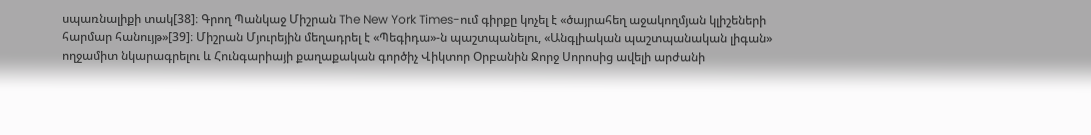սպառնալիքի տակ[38]։ Գրող Պանկաջ Միշրան The New York Times-ում գիրքը կոչել է «ծայրահեղ աջակողմյան կլիշեների հարմար հանույթ»[39]։ Միշրան Մյուրեյին մեղադրել է «Պեգիդա»-ն պաշտպանելու, «Անգլիական պաշտպանական լիգան» ողջամիտ նկարագրելու և Հունգարիայի քաղաքական գործիչ Վիկտոր Օրբանին Ջորջ Սորոսից ավելի արժանի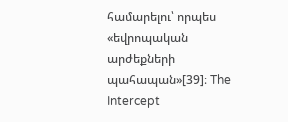համարելու՝ որպես «եվրոպական արժեքների պահապան»[39]։ The Intercept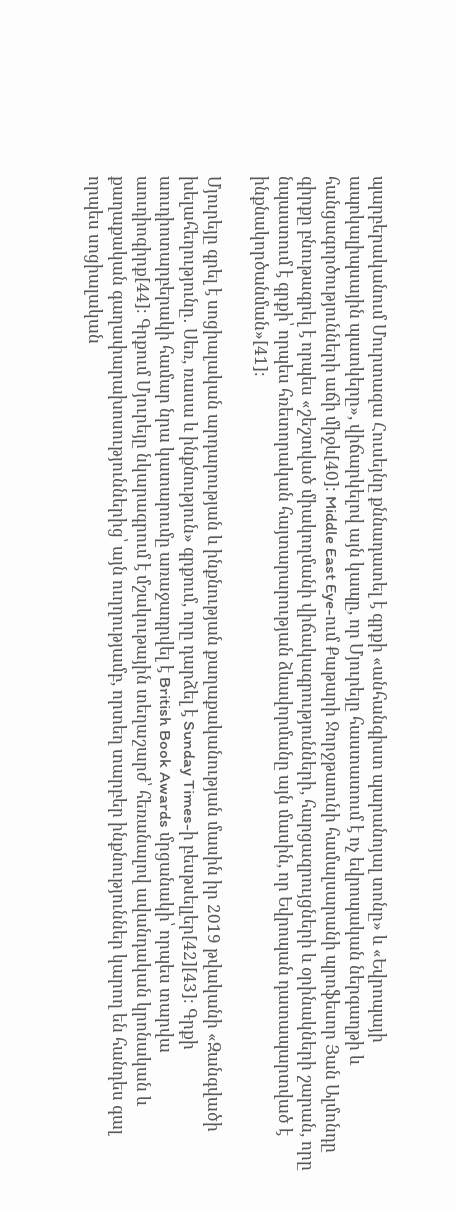պարբերականում Մուրտազա Հուսեյնը քննադատել է գրքի «անհանգիստ պարանոյալ տոնը» և «Եվրոպայի ապոկալիպսային պատկերը», վիճարկելով այն կապը, որ Մյուրեյը հաստատում է ոչ եվրոպական ներգաղթի և հանցագործությունների աճի միջև[40]։ Middle East Eye-ում Քաթարի Ջորջթաունի համալսարանի պրոֆեսոր Յան Ալմոնդը գիրքը բնութագրել է որպես «շեշտված միակողմանի վիճակագրությունների, հարցազրույցների և օրինակների շարան, որը նպաստում է գրքի՝ որպես հռետորական հայտարարության ձևավորմանը այն մասին, որ Եվրոպան դատապարտված է ինքնակործանման»[41]։

Մյուրեյը գրել է սոցիալական արդարության և ինքնության քաղաքականության մասին իր 2019 թվականի «Զանգվածի խելահեղությունը․ Սեռ, ռասա և ինքնություն» գրքում, որը դարձել է Sunday Times-ի բեսթսելլեր[42][43]։ Գրքի աուդիոտարբերակի համար նրա կատարումը առաջադրվել է British Book Awards մրցանակի՝ որպես տարվա աուդիոգիրք[44]։ Գրքում Մյուրեյը նկարագրում է մշակութային տեղաշարժ՝ հեռանալով ավանդական կրոնական և քաղաքական գաղափարախոսություններից՝ այն ուղղությամբ, որտեղ տարբեր ինքնություններ կարող են հանդես գալ որպես սոցիալական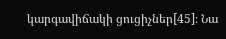կարգավիճակի ցուցիչներ[45]։ Նա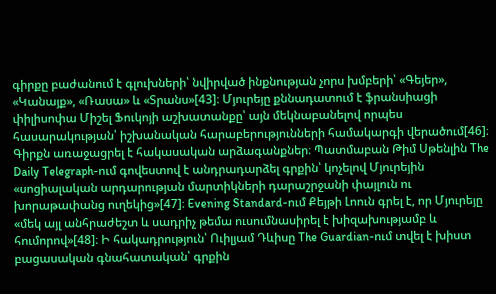գիրքը բաժանում է գլուխների՝ նվիրված ինքնության չորս խմբերի՝ «Գեյեր», «Կանայք», «Ռասա» և «Տրանս»[43]։ Մյուրեյը քննադատում է ֆրանսիացի փիլիսոփա Միշել Ֆուկոյի աշխատանքը՝ այն մեկնաբանելով որպես հասարակության՝ իշխանական հարաբերությունների համակարգի վերածում[46]։ Գիրքն առաջացրել է հակասական արձագանքներ։ Պատմաբան Թիմ Սթենլին The Daily Telegraph-ում գովեստով է անդրադարձել գրքին՝ կոչելով Մյուրեյին «սոցիալական արդարության մարտիկների դարաշրջանի փայլուն ու խորաթափանց ուղեկից»[47]։ Evening Standard-ում Քեյթի Լոուն գրել է, որ Մյուրեյը «մեկ այլ անհրաժեշտ և սադրիչ թեմա ուսումնասիրել է խիզախությամբ և հումորով»[48]։ Ի հակադրություն՝ Ուիլյամ Դևիսը The Guardian-ում տվել է խիստ բացասական գնահատական՝ գրքին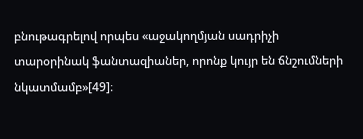բնութագրելով որպես «աջակողմյան սադրիչի տարօրինակ ֆանտազիաներ, որոնք կույր են ճնշումների նկատմամբ»[49]։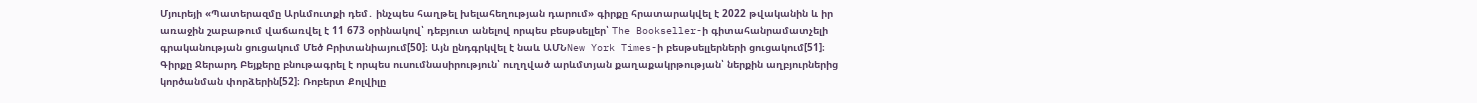Մյուրեյի «Պատերազմը Արևմուտքի դեմ․ ինչպես հաղթել խելահեղության դարում» գիրքը հրատարակվել է 2022 թվականին և իր առաջին շաբաթում վաճառվել է 11 673 օրինակով՝ դեբյուտ անելով որպես բեսթսելլեր՝ The Bookseller-ի գիտահանրամատչելի գրականության ցուցակում Մեծ Բրիտանիայում[50]։ Այն ընդգրկվել է նաև ԱՄՆNew York Times-ի բեսթսելլերների ցուցակում[51]։ Գիրքը Ջերարդ Բեյքերը բնութագրել է որպես ուսումնասիրություն՝ ուղղված արևմտյան քաղաքակրթության՝ ներքին աղբյուրներից կործանման փորձերին[52]։ Ռոբերտ Քոլվիլը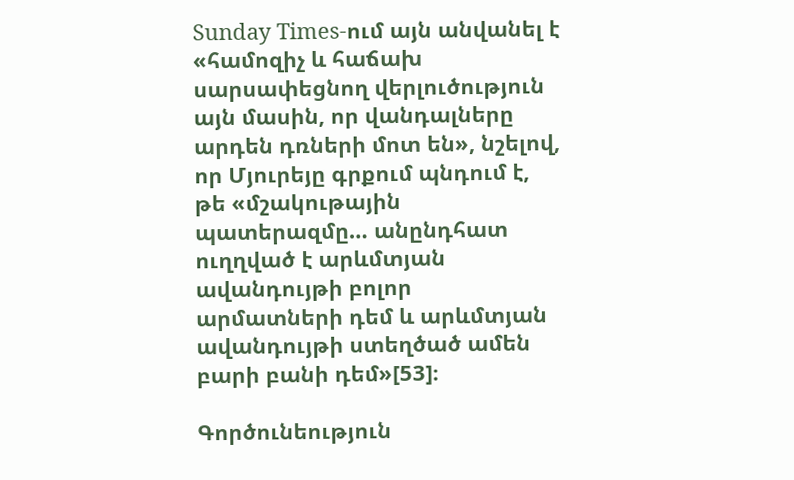Sunday Times-ում այն անվանել է «համոզիչ և հաճախ սարսափեցնող վերլուծություն այն մասին, որ վանդալները արդեն դռների մոտ են», նշելով, որ Մյուրեյը գրքում պնդում է, թե «մշակութային պատերազմը… անընդհատ ուղղված է արևմտյան ավանդույթի բոլոր արմատների դեմ և արևմտյան ավանդույթի ստեղծած ամեն բարի բանի դեմ»[53]։

Գործունեություն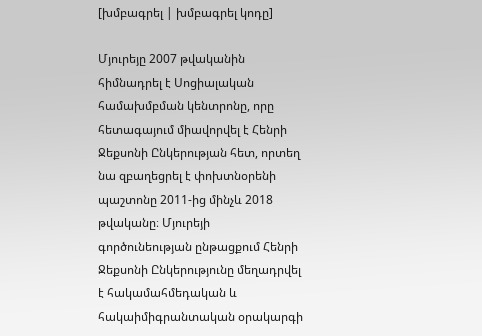[խմբագրել | խմբագրել կոդը]

Մյուրեյը 2007 թվականին հիմնադրել է Սոցիալական համախմբման կենտրոնը, որը հետագայում միավորվել է Հենրի Ջեքսոնի Ընկերության հետ, որտեղ նա զբաղեցրել է փոխտնօրենի պաշտոնը 2011-ից մինչև 2018 թվականը։ Մյուրեյի գործունեության ընթացքում Հենրի Ջեքսոնի Ընկերությունը մեղադրվել է հակամահմեդական և հակաիմիգրանտական օրակարգի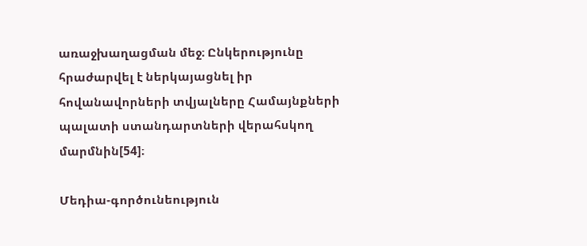առաջխաղացման մեջ։ Ընկերությունը հրաժարվել է ներկայացնել իր հովանավորների տվյալները Համայնքների պալատի ստանդարտների վերահսկող մարմնին[54]։

Մեդիա-գործունեություն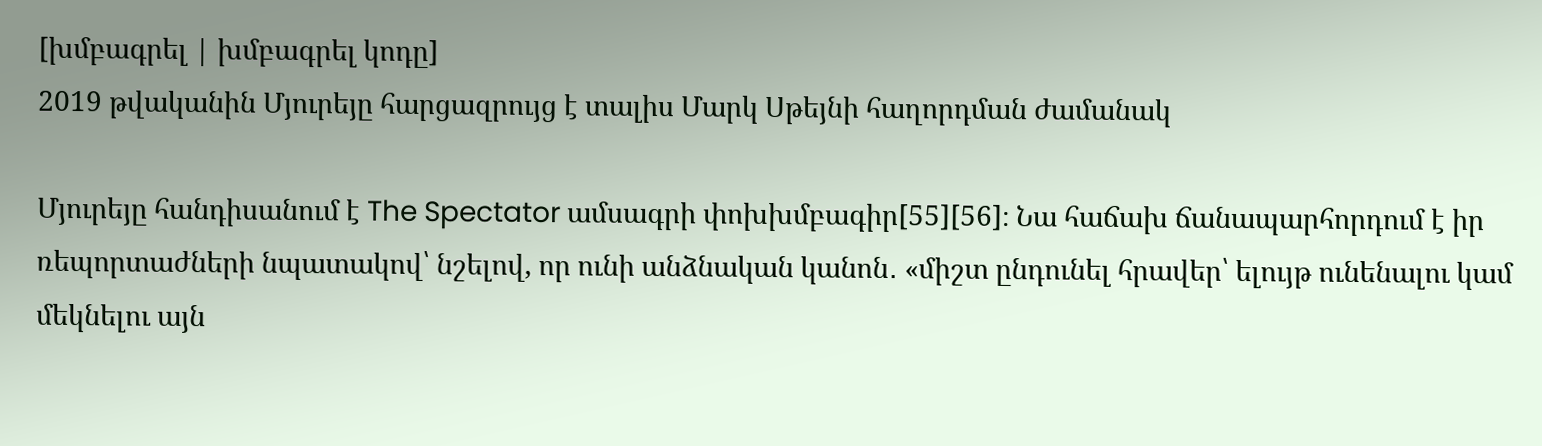[խմբագրել | խմբագրել կոդը]
2019 թվականին Մյուրեյը հարցազրույց է տալիս Մարկ Սթեյնի հաղորդման ժամանակ

Մյուրեյը հանդիսանում է The Spectator ամսագրի փոխխմբագիր[55][56]։ Նա հաճախ ճանապարհորդում է իր ռեպորտաժների նպատակով՝ նշելով, որ ունի անձնական կանոն․ «միշտ ընդունել հրավեր՝ ելույթ ունենալու կամ մեկնելու այն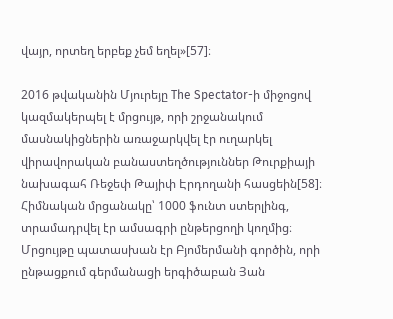վայր, որտեղ երբեք չեմ եղել»[57]։

2016 թվականին Մյուրեյը The Spectator-ի միջոցով կազմակերպել է մրցույթ, որի շրջանակում մասնակիցներին առաջարկվել էր ուղարկել վիրավորական բանաստեղծություններ Թուրքիայի նախագահ Ռեջեփ Թայիփ Էրդողանի հասցեին[58]։ Հիմնական մրցանակը՝ 1000 ֆունտ ստերլինգ, տրամադրվել էր ամսագրի ընթերցողի կողմից։ Մրցույթը պատասխան էր Բյոմերմանի գործին, որի ընթացքում գերմանացի երգիծաբան Յան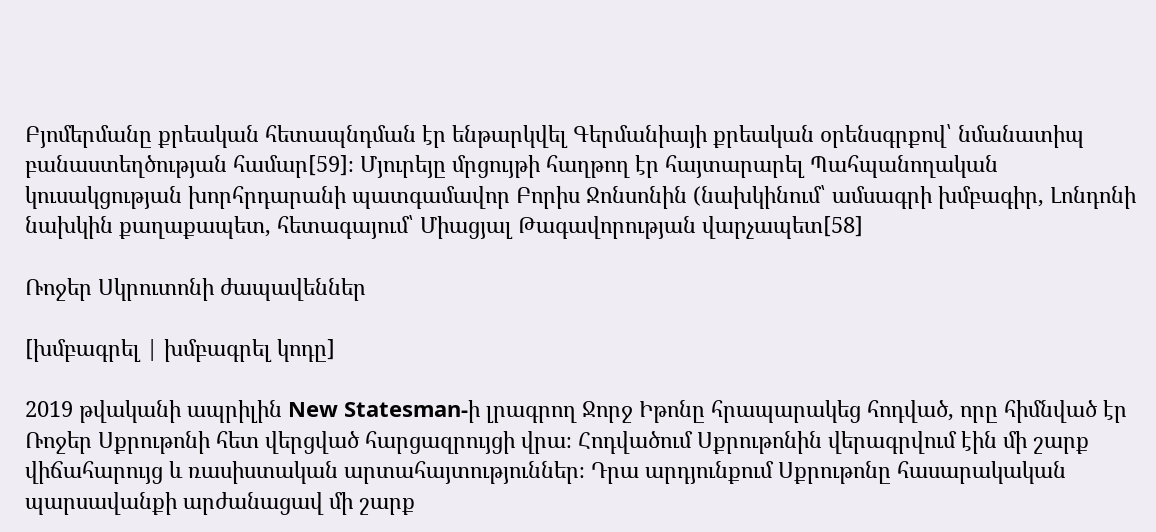Բյոմերմանը քրեական հետապնդման էր ենթարկվել Գերմանիայի քրեական օրենսգրքով՝ նմանատիպ բանաստեղծության համար[59]։ Մյուրեյը մրցույթի հաղթող էր հայտարարել Պահպանողական կուսակցության խորհրդարանի պատգամավոր Բորիս Ջոնսոնին (նախկինում՝ ամսագրի խմբագիր, Լոնդոնի նախկին քաղաքապետ, հետագայում՝ Միացյալ Թագավորության վարչապետ[58]

Ռոջեր Սկրուտոնի ժապավեններ

[խմբագրել | խմբագրել կոդը]

2019 թվականի ապրիլին New Statesman-ի լրագրող Ջորջ Իթոնը հրապարակեց հոդված, որը հիմնված էր Ռոջեր Սքրութոնի հետ վերցված հարցազրույցի վրա։ Հոդվածում Սքրութոնին վերագրվում էին մի շարք վիճահարույց և ռասիստական արտահայտություններ։ Դրա արդյունքում Սքրութոնը հասարակական պարսավանքի արժանացավ մի շարք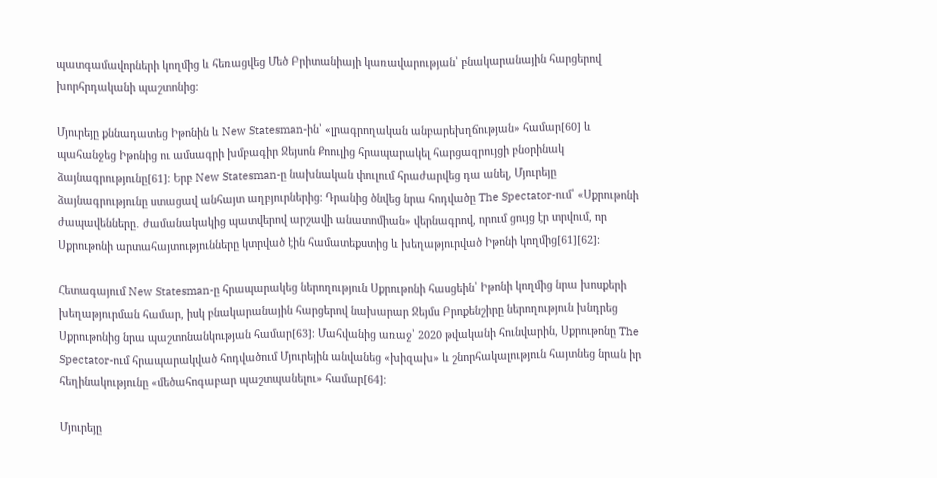պատգամավորների կողմից և հեռացվեց Մեծ Բրիտանիայի կառավարության՝ բնակարանային հարցերով խորհրդականի պաշտոնից։

Մյուրեյը քննադատեց Իթոնին և New Statesman-ին՝ «լրագրողական անբարեխղճության» համար[60] և պահանջեց Իթոնից ու ամսագրի խմբագիր Ջեյսոն Քոուլից հրապարակել հարցազրույցի բնօրինակ ձայնագրությունը[61]։ Երբ New Statesman-ը նախնական փուլում հրաժարվեց դա անել, Մյուրեյը ձայնագրությունը ստացավ անհայտ աղբյուրներից։ Դրանից ծնվեց նրա հոդվածը The Spectator-ում՝ «Սքրութոնի ժապավենները․ ժամանակակից պատվերով արշավի անատոմիան» վերնագրով, որում ցույց էր տրվում, որ Սքրութոնի արտահայտությունները կտրված էին համատեքստից և խեղաթյուրված Իթոնի կողմից[61][62]։

Հետագայում New Statesman-ը հրապարակեց ներողություն Սքրութոնի հասցեին՝ Իթոնի կողմից նրա խոսքերի խեղաթյուրման համար, իսկ բնակարանային հարցերով նախարար Ջեյմս Բրոքենշիրը ներողություն խնդրեց Սքրութոնից նրա պաշտոնանկության համար[63]։ Մահվանից առաջ՝ 2020 թվականի հունվարին, Սքրութոնը The Spectator-ում հրապարակված հոդվածում Մյուրեյին անվանեց «խիզախ» և շնորհակալություն հայտնեց նրան իր հեղինակությունը «մեծահոգաբար պաշտպանելու» համար[64]։

Մյուրեյը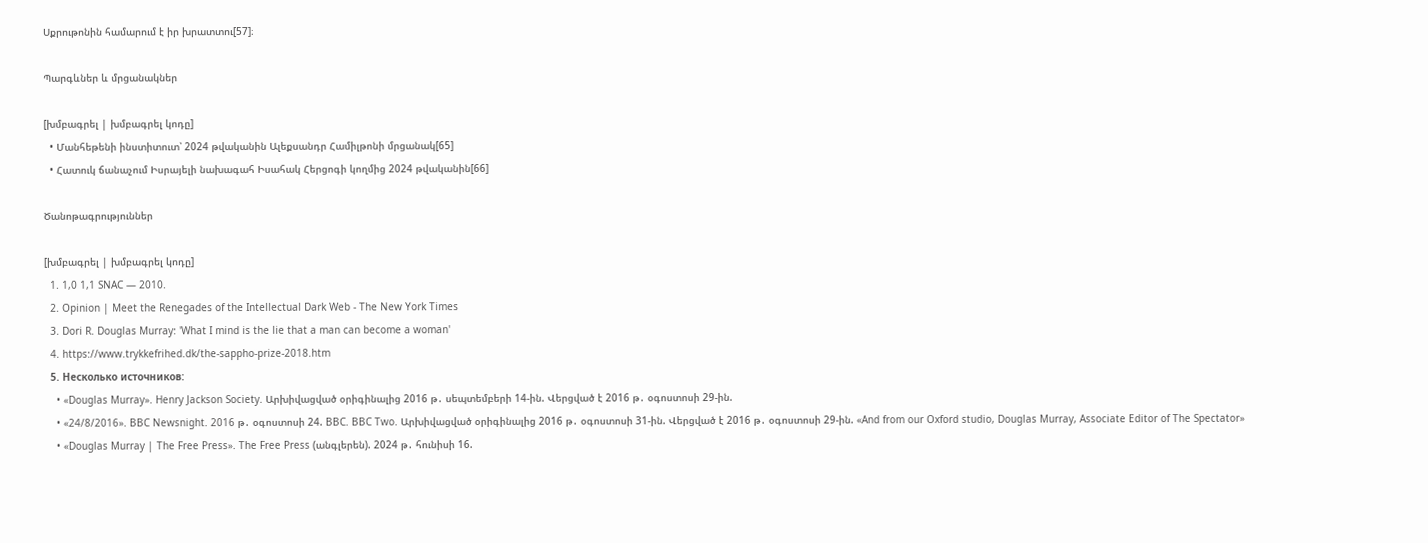Սքրութոնին համարում է իր խրատտու[57]։

Պարգևներ և մրցանակներ

[խմբագրել | խմբագրել կոդը]
  • Մանհեթենի ինստիտուտ՝ 2024 թվականին Ալեքսանդր Համիլթոնի մրցանակ[65]
  • Հատուկ ճանաչում Իսրայելի նախագահ Իսահակ Հերցոգի կողմից 2024 թվականին[66]

Ծանոթագրություններ

[խմբագրել | խմբագրել կոդը]
  1. 1,0 1,1 SNAC — 2010.
  2. Opinion | Meet the Renegades of the Intellectual Dark Web - The New York Times
  3. Dori R. Douglas Murray: 'What I mind is the lie that a man can become a woman'
  4. https://www.trykkefrihed.dk/the-sappho-prize-2018.htm
  5. Несколько источников:
    • «Douglas Murray». Henry Jackson Society. Արխիվացված օրիգինալից 2016 թ․ սեպտեմբերի 14-ին. Վերցված է 2016 թ․ օգոստոսի 29-ին.
    • «24/8/2016». BBC Newsnight. 2016 թ․ օգոստոսի 24. BBC. BBC Two. Արխիվացված օրիգինալից 2016 թ․ օգոստոսի 31-ին. Վերցված է 2016 թ․ օգոստոսի 29-ին. «And from our Oxford studio, Douglas Murray, Associate Editor of The Spectator»
    • «Douglas Murray | The Free Press». The Free Press (անգլերեն). 2024 թ․ հունիսի 16.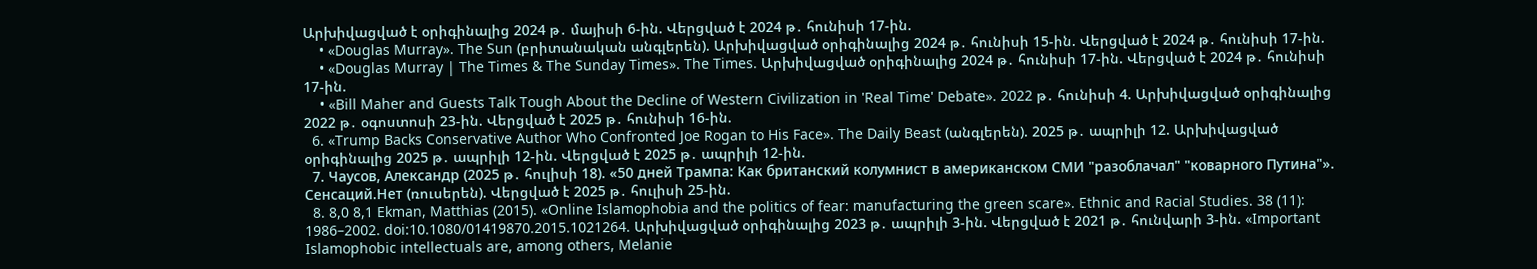Արխիվացված է օրիգինալից 2024 թ․ մայիսի 6-ին. Վերցված է 2024 թ․ հունիսի 17-ին.
    • «Douglas Murray». The Sun (բրիտանական անգլերեն). Արխիվացված օրիգինալից 2024 թ․ հունիսի 15-ին. Վերցված է 2024 թ․ հունիսի 17-ին.
    • «Douglas Murray | The Times & The Sunday Times». The Times. Արխիվացված օրիգինալից 2024 թ․ հունիսի 17-ին. Վերցված է 2024 թ․ հունիսի 17-ին.
    • «Bill Maher and Guests Talk Tough About the Decline of Western Civilization in 'Real Time' Debate». 2022 թ․ հունիսի 4. Արխիվացված օրիգինալից 2022 թ․ օգոստոսի 23-ին. Վերցված է 2025 թ․ հունիսի 16-ին.
  6. «Trump Backs Conservative Author Who Confronted Joe Rogan to His Face». The Daily Beast (անգլերեն). 2025 թ․ ապրիլի 12. Արխիվացված օրիգինալից 2025 թ․ ապրիլի 12-ին. Վերցված է 2025 թ․ ապրիլի 12-ին.
  7. Чаусов, Александр (2025 թ․ հուլիսի 18). «50 дней Трампа: Как британский колумнист в американском СМИ "разоблачал" "коварного Путина"». Сенсаций.Нет (ռուսերեն). Վերցված է 2025 թ․ հուլիսի 25-ին.
  8. 8,0 8,1 Ekman, Matthias (2015). «Online Islamophobia and the politics of fear: manufacturing the green scare». Ethnic and Racial Studies. 38 (11): 1986–2002. doi:10.1080/01419870.2015.1021264. Արխիվացված օրիգինալից 2023 թ․ ապրիլի 3-ին. Վերցված է 2021 թ․ հունվարի 3-ին. «Important Islamophobic intellectuals are, among others, Melanie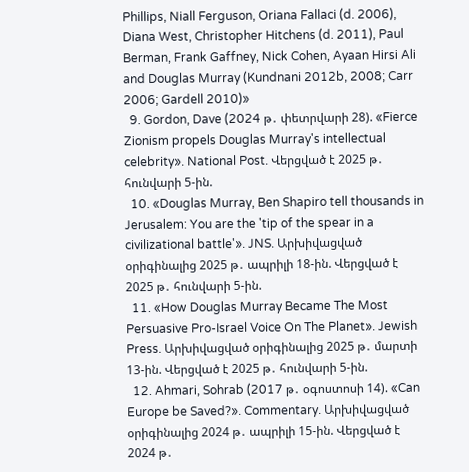Phillips, Niall Ferguson, Oriana Fallaci (d. 2006), Diana West, Christopher Hitchens (d. 2011), Paul Berman, Frank Gaffney, Nick Cohen, Ayaan Hirsi Ali and Douglas Murray (Kundnani 2012b, 2008; Carr 2006; Gardell 2010)»
  9. Gordon, Dave (2024 թ․ փետրվարի 28). «Fierce Zionism propels Douglas Murray's intellectual celebrity». National Post. Վերցված է 2025 թ․ հունվարի 5-ին.
  10. «Douglas Murray, Ben Shapiro tell thousands in Jerusalem: You are the 'tip of the spear in a civilizational battle'». JNS. Արխիվացված օրիգինալից 2025 թ․ ապրիլի 18-ին. Վերցված է 2025 թ․ հունվարի 5-ին.
  11. «How Douglas Murray Became The Most Persuasive Pro-Israel Voice On The Planet». Jewish Press. Արխիվացված օրիգինալից 2025 թ․ մարտի 13-ին. Վերցված է 2025 թ․ հունվարի 5-ին.
  12. Ahmari, Sohrab (2017 թ․ օգոստոսի 14). «Can Europe be Saved?». Commentary. Արխիվացված օրիգինալից 2024 թ․ ապրիլի 15-ին. Վերցված է 2024 թ․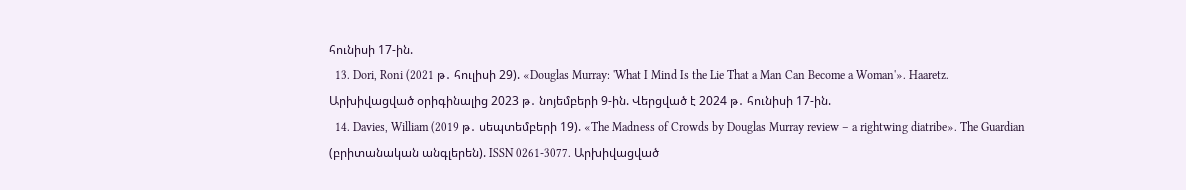հունիսի 17-ին.
  13. Dori, Roni (2021 թ․ հուլիսի 29). «Douglas Murray: 'What I Mind Is the Lie That a Man Can Become a Woman'». Haaretz. Արխիվացված օրիգինալից 2023 թ․ նոյեմբերի 9-ին. Վերցված է 2024 թ․ հունիսի 17-ին.
  14. Davies, William (2019 թ․ սեպտեմբերի 19). «The Madness of Crowds by Douglas Murray review – a rightwing diatribe». The Guardian (բրիտանական անգլերեն). ISSN 0261-3077. Արխիվացված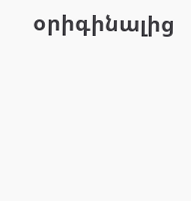օրիգինալից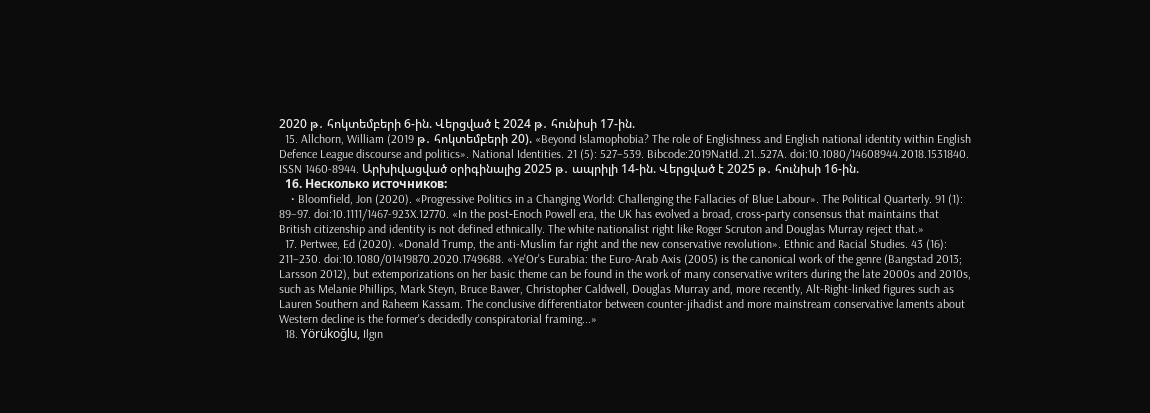2020 թ․ հոկտեմբերի 6-ին. Վերցված է 2024 թ․ հունիսի 17-ին.
  15. Allchorn, William (2019 թ․ հոկտեմբերի 20). «Beyond Islamophobia? The role of Englishness and English national identity within English Defence League discourse and politics». National Identities. 21 (5): 527–539. Bibcode:2019NatId..21..527A. doi:10.1080/14608944.2018.1531840. ISSN 1460-8944. Արխիվացված օրիգինալից 2025 թ․ ապրիլի 14-ին. Վերցված է 2025 թ․ հունիսի 16-ին.
  16. Несколько источников:
    • Bloomfield, Jon (2020). «Progressive Politics in a Changing World: Challenging the Fallacies of Blue Labour». The Political Quarterly. 91 (1): 89–97. doi:10.1111/1467-923X.12770. «In the post‐Enoch Powell era, the UK has evolved a broad, cross‐party consensus that maintains that British citizenship and identity is not defined ethnically. The white nationalist right like Roger Scruton and Douglas Murray reject that.»
  17. Pertwee, Ed (2020). «Donald Trump, the anti-Muslim far right and the new conservative revolution». Ethnic and Racial Studies. 43 (16): 211–230. doi:10.1080/01419870.2020.1749688. «Ye'Or's Eurabia: the Euro-Arab Axis (2005) is the canonical work of the genre (Bangstad 2013; Larsson 2012), but extemporizations on her basic theme can be found in the work of many conservative writers during the late 2000s and 2010s, such as Melanie Phillips, Mark Steyn, Bruce Bawer, Christopher Caldwell, Douglas Murray and, more recently, Alt-Right-linked figures such as Lauren Southern and Raheem Kassam. The conclusive differentiator between counter-jihadist and more mainstream conservative laments about Western decline is the former's decidedly conspiratorial framing...»
  18. Yörükoğlu, Ilgın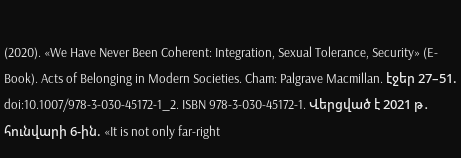(2020). «We Have Never Been Coherent: Integration, Sexual Tolerance, Security» (E-Book). Acts of Belonging in Modern Societies. Cham: Palgrave Macmillan. էջեր 27–51. doi:10.1007/978-3-030-45172-1_2. ISBN 978-3-030-45172-1. Վերցված է 2021 թ․ հունվարի 6-ին. «It is not only far-right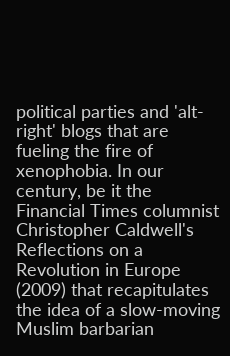political parties and 'alt-right' blogs that are fueling the fire of xenophobia. In our century, be it the Financial Times columnist Christopher Caldwell's Reflections on a Revolution in Europe (2009) that recapitulates the idea of a slow-moving Muslim barbarian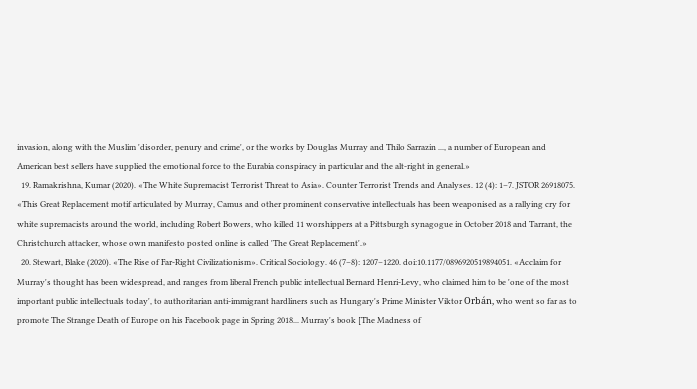invasion, along with the Muslim 'disorder, penury and crime', or the works by Douglas Murray and Thilo Sarrazin ..., a number of European and American best sellers have supplied the emotional force to the Eurabia conspiracy in particular and the alt-right in general.»
  19. Ramakrishna, Kumar (2020). «The White Supremacist Terrorist Threat to Asia». Counter Terrorist Trends and Analyses. 12 (4): 1–7. JSTOR 26918075. «This Great Replacement motif articulated by Murray, Camus and other prominent conservative intellectuals has been weaponised as a rallying cry for white supremacists around the world, including Robert Bowers, who killed 11 worshippers at a Pittsburgh synagogue in October 2018 and Tarrant, the Christchurch attacker, whose own manifesto posted online is called 'The Great Replacement'.»
  20. Stewart, Blake (2020). «The Rise of Far-Right Civilizationism». Critical Sociology. 46 (7–8): 1207–1220. doi:10.1177/0896920519894051. «Acclaim for Murray's thought has been widespread, and ranges from liberal French public intellectual Bernard Henri-Levy, who claimed him to be 'one of the most important public intellectuals today', to authoritarian anti-immigrant hardliners such as Hungary's Prime Minister Viktor Orbán, who went so far as to promote The Strange Death of Europe on his Facebook page in Spring 2018... Murray's book [The Madness of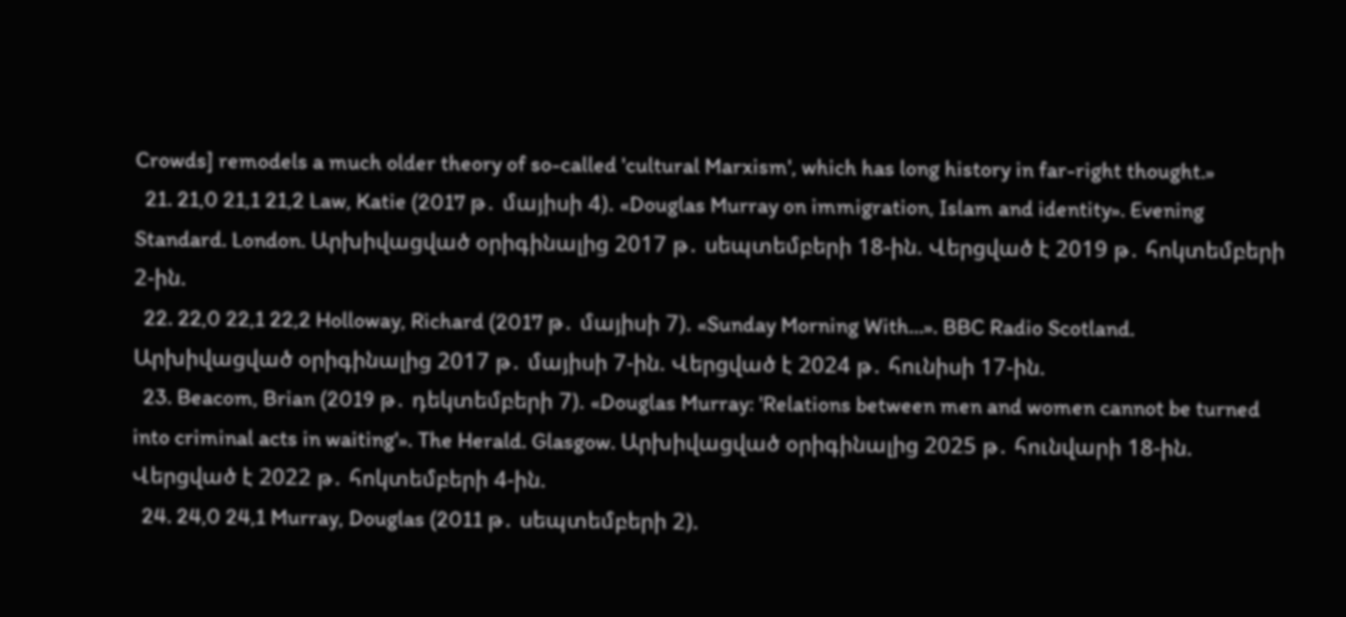Crowds] remodels a much older theory of so-called 'cultural Marxism', which has long history in far-right thought.»
  21. 21,0 21,1 21,2 Law, Katie (2017 թ․ մայիսի 4). «Douglas Murray on immigration, Islam and identity». Evening Standard. London. Արխիվացված օրիգինալից 2017 թ․ սեպտեմբերի 18-ին. Վերցված է 2019 թ․ հոկտեմբերի 2-ին.
  22. 22,0 22,1 22,2 Holloway, Richard (2017 թ․ մայիսի 7). «Sunday Morning With...». BBC Radio Scotland. Արխիվացված օրիգինալից 2017 թ․ մայիսի 7-ին. Վերցված է 2024 թ․ հունիսի 17-ին.
  23. Beacom, Brian (2019 թ․ դեկտեմբերի 7). «Douglas Murray: 'Relations between men and women cannot be turned into criminal acts in waiting'». The Herald. Glasgow. Արխիվացված օրիգինալից 2025 թ․ հունվարի 18-ին. Վերցված է 2022 թ․ հոկտեմբերի 4-ին.
  24. 24,0 24,1 Murray, Douglas (2011 թ․ սեպտեմբերի 2).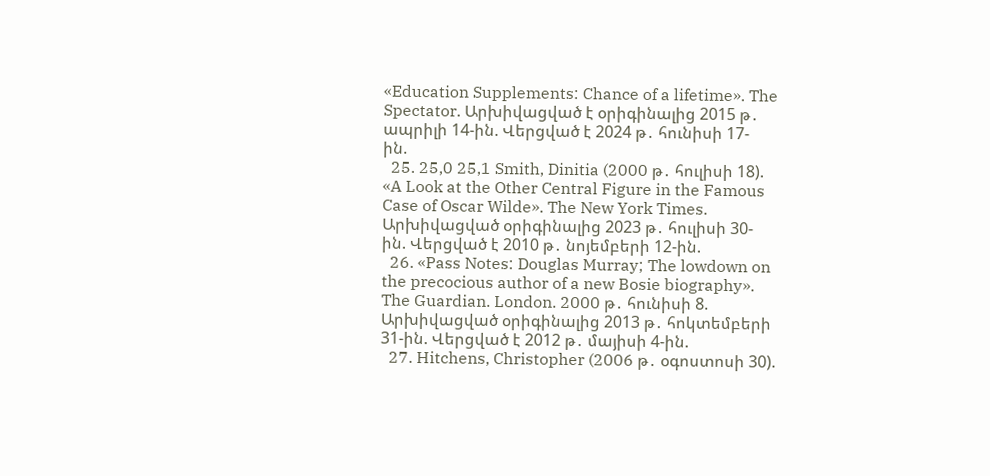«Education Supplements: Chance of a lifetime». The Spectator. Արխիվացված է օրիգինալից 2015 թ․ ապրիլի 14-ին. Վերցված է 2024 թ․ հունիսի 17-ին.
  25. 25,0 25,1 Smith, Dinitia (2000 թ․ հուլիսի 18). «A Look at the Other Central Figure in the Famous Case of Oscar Wilde». The New York Times. Արխիվացված օրիգինալից 2023 թ․ հուլիսի 30-ին. Վերցված է 2010 թ․ նոյեմբերի 12-ին.
  26. «Pass Notes: Douglas Murray; The lowdown on the precocious author of a new Bosie biography». The Guardian. London. 2000 թ․ հունիսի 8. Արխիվացված օրիգինալից 2013 թ․ հոկտեմբերի 31-ին. Վերցված է 2012 թ․ մայիսի 4-ին.
  27. Hitchens, Christopher (2006 թ․ օգոստոսի 30).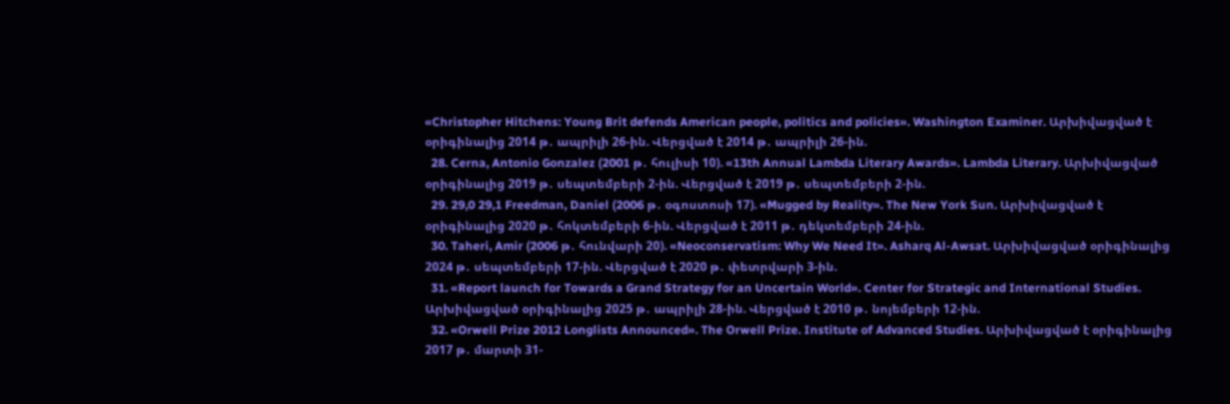«Christopher Hitchens: Young Brit defends American people, politics and policies». Washington Examiner. Արխիվացված է օրիգինալից 2014 թ․ ապրիլի 26-ին. Վերցված է 2014 թ․ ապրիլի 26-ին.
  28. Cerna, Antonio Gonzalez (2001 թ․ հուլիսի 10). «13th Annual Lambda Literary Awards». Lambda Literary. Արխիվացված օրիգինալից 2019 թ․ սեպտեմբերի 2-ին. Վերցված է 2019 թ․ սեպտեմբերի 2-ին.
  29. 29,0 29,1 Freedman, Daniel (2006 թ․ օգոստոսի 17). «Mugged by Reality». The New York Sun. Արխիվացված է օրիգինալից 2020 թ․ հոկտեմբերի 6-ին. Վերցված է 2011 թ․ դեկտեմբերի 24-ին.
  30. Taheri, Amir (2006 թ․ հունվարի 20). «Neoconservatism: Why We Need It». Asharq Al-Awsat. Արխիվացված օրիգինալից 2024 թ․ սեպտեմբերի 17-ին. Վերցված է 2020 թ․ փետրվարի 3-ին.
  31. «Report launch for Towards a Grand Strategy for an Uncertain World». Center for Strategic and International Studies. Արխիվացված օրիգինալից 2025 թ․ ապրիլի 28-ին. Վերցված է 2010 թ․ նոյեմբերի 12-ին.
  32. «Orwell Prize 2012 Longlists Announced». The Orwell Prize. Institute of Advanced Studies. Արխիվացված է օրիգինալից 2017 թ․ մարտի 31-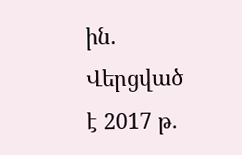ին. Վերցված է 2017 թ․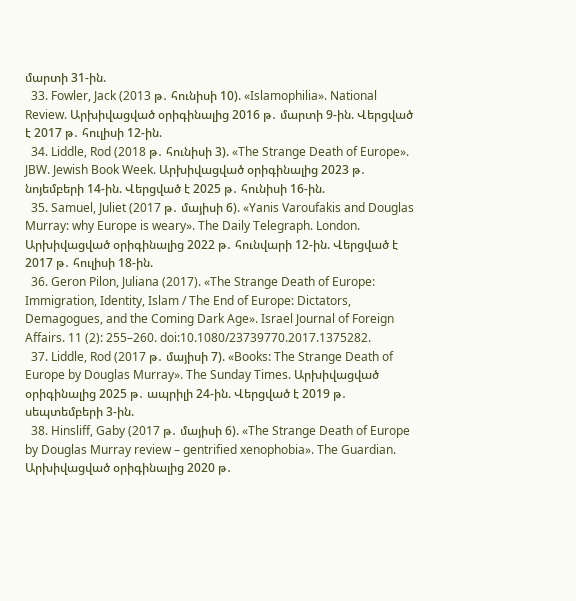մարտի 31-ին.
  33. Fowler, Jack (2013 թ․ հունիսի 10). «Islamophilia». National Review. Արխիվացված օրիգինալից 2016 թ․ մարտի 9-ին. Վերցված է 2017 թ․ հուլիսի 12-ին.
  34. Liddle, Rod (2018 թ․ հունիսի 3). «The Strange Death of Europe». JBW. Jewish Book Week. Արխիվացված օրիգինալից 2023 թ․ նոյեմբերի 14-ին. Վերցված է 2025 թ․ հունիսի 16-ին.
  35. Samuel, Juliet (2017 թ․ մայիսի 6). «Yanis Varoufakis and Douglas Murray: why Europe is weary». The Daily Telegraph. London. Արխիվացված օրիգինալից 2022 թ․ հունվարի 12-ին. Վերցված է 2017 թ․ հուլիսի 18-ին.
  36. Geron Pilon, Juliana (2017). «The Strange Death of Europe: Immigration, Identity, Islam / The End of Europe: Dictators, Demagogues, and the Coming Dark Age». Israel Journal of Foreign Affairs. 11 (2): 255–260. doi:10.1080/23739770.2017.1375282.
  37. Liddle, Rod (2017 թ․ մայիսի 7). «Books: The Strange Death of Europe by Douglas Murray». The Sunday Times. Արխիվացված օրիգինալից 2025 թ․ ապրիլի 24-ին. Վերցված է 2019 թ․ սեպտեմբերի 3-ին.
  38. Hinsliff, Gaby (2017 թ․ մայիսի 6). «The Strange Death of Europe by Douglas Murray review – gentrified xenophobia». The Guardian. Արխիվացված օրիգինալից 2020 թ․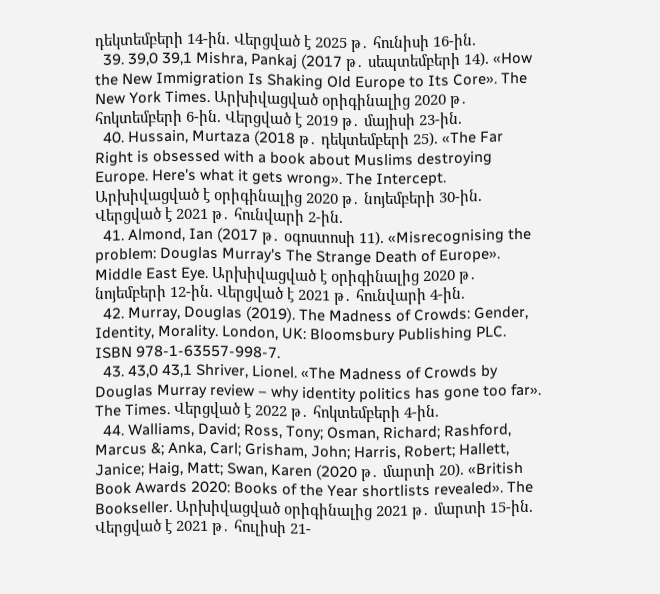դեկտեմբերի 14-ին. Վերցված է 2025 թ․ հունիսի 16-ին.
  39. 39,0 39,1 Mishra, Pankaj (2017 թ․ սեպտեմբերի 14). «How the New Immigration Is Shaking Old Europe to Its Core». The New York Times. Արխիվացված օրիգինալից 2020 թ․ հոկտեմբերի 6-ին. Վերցված է 2019 թ․ մայիսի 23-ին.
  40. Hussain, Murtaza (2018 թ․ դեկտեմբերի 25). «The Far Right is obsessed with a book about Muslims destroying Europe. Here's what it gets wrong». The Intercept. Արխիվացված է օրիգինալից 2020 թ․ նոյեմբերի 30-ին. Վերցված է 2021 թ․ հունվարի 2-ին.
  41. Almond, Ian (2017 թ․ օգոստոսի 11). «Misrecognising the problem: Douglas Murray's The Strange Death of Europe». Middle East Eye. Արխիվացված է օրիգինալից 2020 թ․ նոյեմբերի 12-ին. Վերցված է 2021 թ․ հունվարի 4-ին.
  42. Murray, Douglas (2019). The Madness of Crowds: Gender, Identity, Morality. London, UK: Bloomsbury Publishing PLC. ISBN 978-1-63557-998-7.
  43. 43,0 43,1 Shriver, Lionel. «The Madness of Crowds by Douglas Murray review – why identity politics has gone too far». The Times. Վերցված է 2022 թ․ հոկտեմբերի 4-ին.
  44. Walliams, David; Ross, Tony; Osman, Richard; Rashford, Marcus &; Anka, Carl; Grisham, John; Harris, Robert; Hallett, Janice; Haig, Matt; Swan, Karen (2020 թ․ մարտի 20). «British Book Awards 2020: Books of the Year shortlists revealed». The Bookseller. Արխիվացված օրիգինալից 2021 թ․ մարտի 15-ին. Վերցված է 2021 թ․ հուլիսի 21-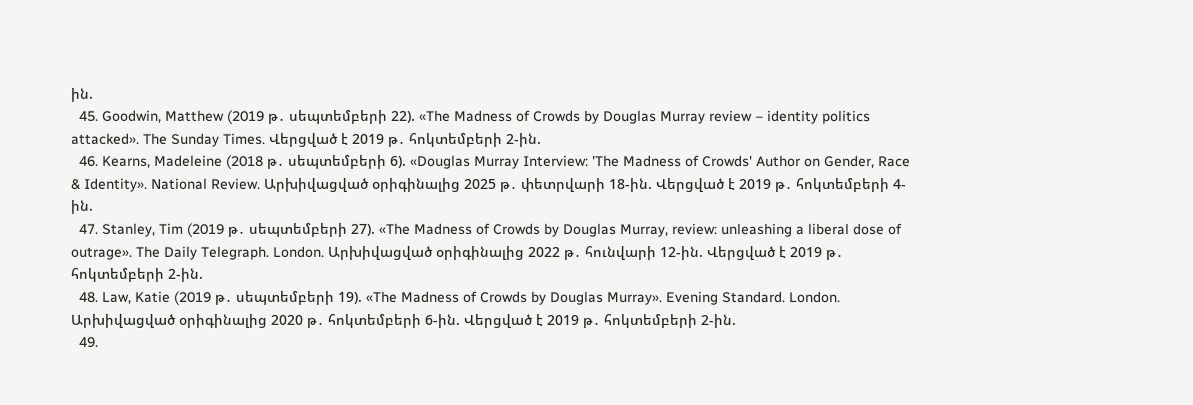ին.
  45. Goodwin, Matthew (2019 թ․ սեպտեմբերի 22). «The Madness of Crowds by Douglas Murray review – identity politics attacked». The Sunday Times. Վերցված է 2019 թ․ հոկտեմբերի 2-ին.
  46. Kearns, Madeleine (2018 թ․ սեպտեմբերի 6). «Douglas Murray Interview: 'The Madness of Crowds' Author on Gender, Race & Identity». National Review. Արխիվացված օրիգինալից 2025 թ․ փետրվարի 18-ին. Վերցված է 2019 թ․ հոկտեմբերի 4-ին.
  47. Stanley, Tim (2019 թ․ սեպտեմբերի 27). «The Madness of Crowds by Douglas Murray, review: unleashing a liberal dose of outrage». The Daily Telegraph. London. Արխիվացված օրիգինալից 2022 թ․ հունվարի 12-ին. Վերցված է 2019 թ․ հոկտեմբերի 2-ին.
  48. Law, Katie (2019 թ․ սեպտեմբերի 19). «The Madness of Crowds by Douglas Murray». Evening Standard. London. Արխիվացված օրիգինալից 2020 թ․ հոկտեմբերի 6-ին. Վերցված է 2019 թ․ հոկտեմբերի 2-ին.
  49.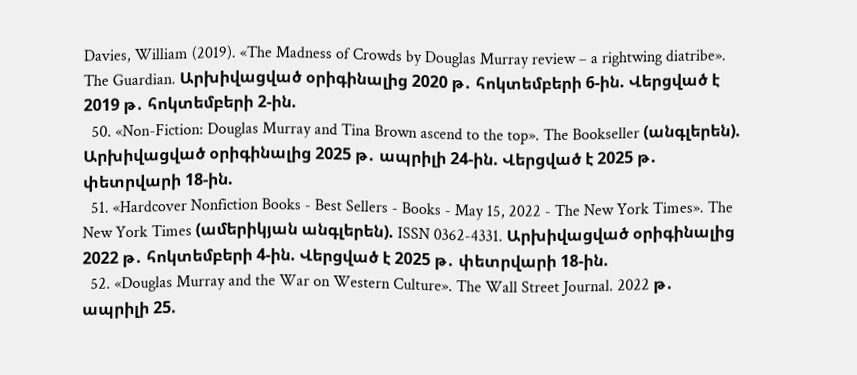Davies, William (2019). «The Madness of Crowds by Douglas Murray review – a rightwing diatribe». The Guardian. Արխիվացված օրիգինալից 2020 թ․ հոկտեմբերի 6-ին. Վերցված է 2019 թ․ հոկտեմբերի 2-ին.
  50. «Non-Fiction: Douglas Murray and Tina Brown ascend to the top». The Bookseller (անգլերեն). Արխիվացված օրիգինալից 2025 թ․ ապրիլի 24-ին. Վերցված է 2025 թ․ փետրվարի 18-ին.
  51. «Hardcover Nonfiction Books - Best Sellers - Books - May 15, 2022 - The New York Times». The New York Times (ամերիկյան անգլերեն). ISSN 0362-4331. Արխիվացված օրիգինալից 2022 թ․ հոկտեմբերի 4-ին. Վերցված է 2025 թ․ փետրվարի 18-ին.
  52. «Douglas Murray and the War on Western Culture». The Wall Street Journal. 2022 թ․ ապրիլի 25.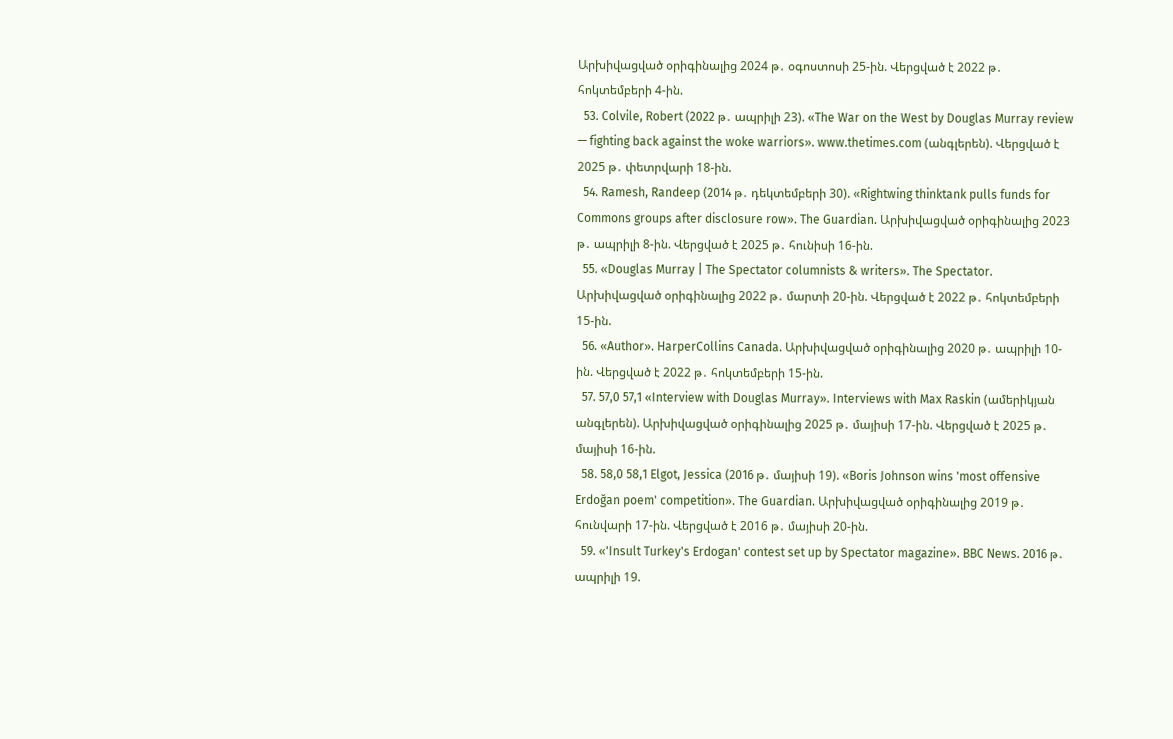Արխիվացված օրիգինալից 2024 թ․ օգոստոսի 25-ին. Վերցված է 2022 թ․ հոկտեմբերի 4-ին.
  53. Colvile, Robert (2022 թ․ ապրիլի 23). «The War on the West by Douglas Murray review — fighting back against the woke warriors». www.thetimes.com (անգլերեն). Վերցված է 2025 թ․ փետրվարի 18-ին.
  54. Ramesh, Randeep (2014 թ․ դեկտեմբերի 30). «Rightwing thinktank pulls funds for Commons groups after disclosure row». The Guardian. Արխիվացված օրիգինալից 2023 թ․ ապրիլի 8-ին. Վերցված է 2025 թ․ հունիսի 16-ին.
  55. «Douglas Murray | The Spectator columnists & writers». The Spectator. Արխիվացված օրիգինալից 2022 թ․ մարտի 20-ին. Վերցված է 2022 թ․ հոկտեմբերի 15-ին.
  56. «Author». HarperCollins Canada. Արխիվացված օրիգինալից 2020 թ․ ապրիլի 10-ին. Վերցված է 2022 թ․ հոկտեմբերի 15-ին.
  57. 57,0 57,1 «Interview with Douglas Murray». Interviews with Max Raskin (ամերիկյան անգլերեն). Արխիվացված օրիգինալից 2025 թ․ մայիսի 17-ին. Վերցված է 2025 թ․ մայիսի 16-ին.
  58. 58,0 58,1 Elgot, Jessica (2016 թ․ մայիսի 19). «Boris Johnson wins 'most offensive Erdoğan poem' competition». The Guardian. Արխիվացված օրիգինալից 2019 թ․ հունվարի 17-ին. Վերցված է 2016 թ․ մայիսի 20-ին.
  59. «'Insult Turkey's Erdogan' contest set up by Spectator magazine». BBC News. 2016 թ․ ապրիլի 19.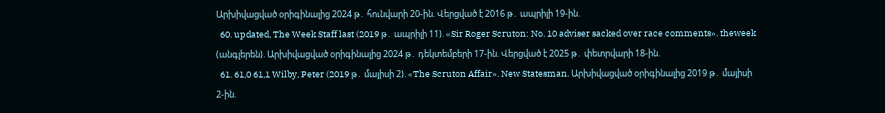Արխիվացված օրիգինալից 2024 թ․ հունվարի 20-ին. Վերցված է 2016 թ․ ապրիլի 19-ին.
  60. updated, The Week Staff last (2019 թ․ ապրիլի 11). «Sir Roger Scruton: No. 10 adviser sacked over race comments». theweek (անգլերեն). Արխիվացված օրիգինալից 2024 թ․ դեկտեմբերի 17-ին. Վերցված է 2025 թ․ փետրվարի 18-ին.
  61. 61,0 61,1 Wilby, Peter (2019 թ․ մայիսի 2). «The Scruton Affair». New Statesman. Արխիվացված օրիգինալից 2019 թ․ մայիսի 2-ին.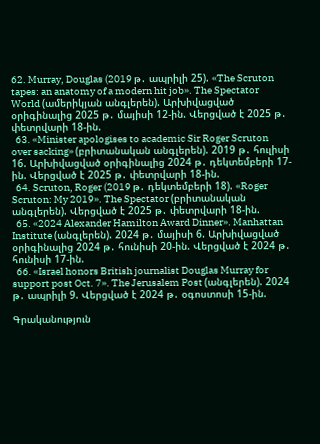62. Murray, Douglas (2019 թ․ ապրիլի 25). «The Scruton tapes: an anatomy of a modern hit job». The Spectator World (ամերիկյան անգլերեն). Արխիվացված օրիգինալից 2025 թ․ մայիսի 12-ին. Վերցված է 2025 թ․ փետրվարի 18-ին.
  63. «Minister apologises to academic Sir Roger Scruton over sacking» (բրիտանական անգլերեն). 2019 թ․ հուլիսի 16. Արխիվացված օրիգինալից 2024 թ․ դեկտեմբերի 17-ին. Վերցված է 2025 թ․ փետրվարի 18-ին.
  64. Scruton, Roger (2019 թ․ դեկտեմբերի 18). «Roger Scruton: My 2019». The Spectator (բրիտանական անգլերեն). Վերցված է 2025 թ․ փետրվարի 18-ին.
  65. «2024 Alexander Hamilton Award Dinner». Manhattan Institute (անգլերեն). 2024 թ․ մայիսի 6. Արխիվացված օրիգինալից 2024 թ․ հունիսի 20-ին. Վերցված է 2024 թ․ հունիսի 17-ին.
  66. «Israel honors British journalist Douglas Murray for support post Oct. 7». The Jerusalem Post (անգլերեն). 2024 թ․ ապրիլի 9. Վերցված է 2024 թ․ օգոստոսի 15-ին.

Գրականություն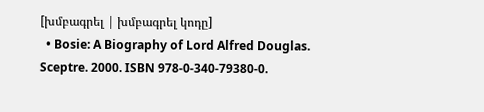[խմբագրել | խմբագրել կոդը]
  • Bosie: A Biography of Lord Alfred Douglas. Sceptre. 2000. ISBN 978-0-340-79380-0.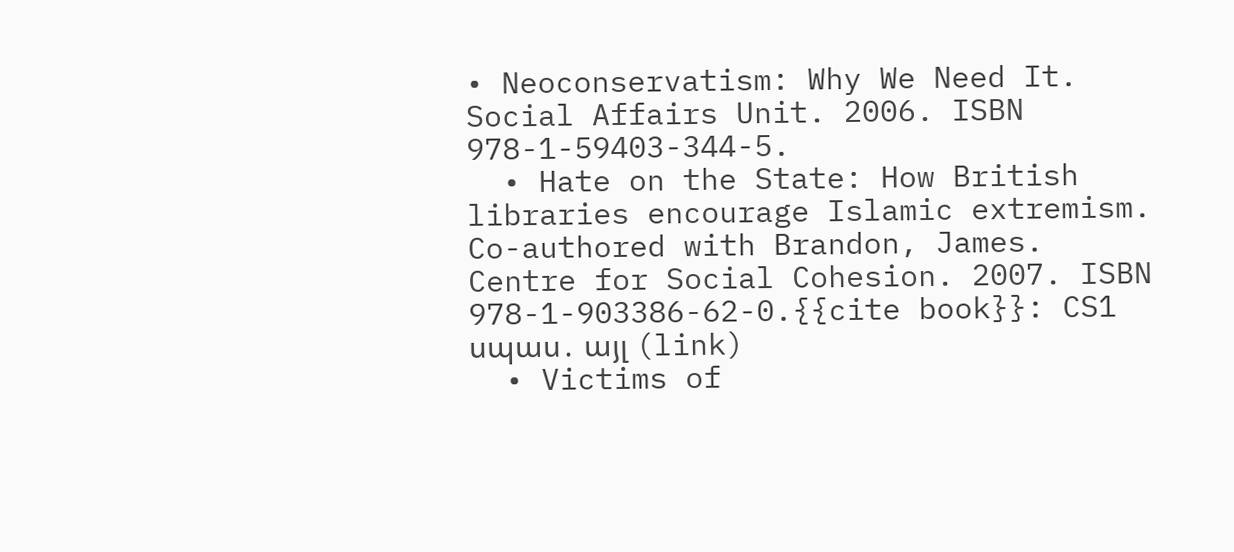• Neoconservatism: Why We Need It. Social Affairs Unit. 2006. ISBN 978-1-59403-344-5.
  • Hate on the State: How British libraries encourage Islamic extremism. Co-authored with Brandon, James. Centre for Social Cohesion. 2007. ISBN 978-1-903386-62-0.{{cite book}}: CS1 սպաս․ այլ (link)
  • Victims of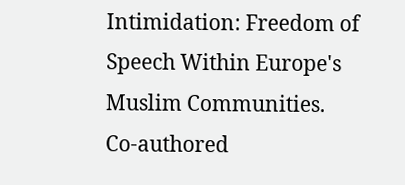Intimidation: Freedom of Speech Within Europe's Muslim Communities. Co-authored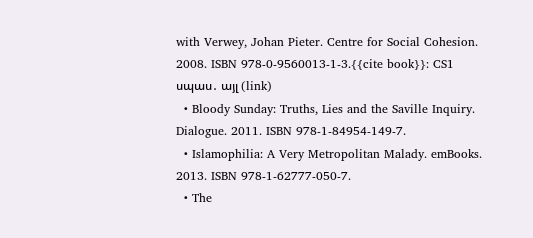with Verwey, Johan Pieter. Centre for Social Cohesion. 2008. ISBN 978-0-9560013-1-3.{{cite book}}: CS1 սպաս․ այլ (link)
  • Bloody Sunday: Truths, Lies and the Saville Inquiry. Dialogue. 2011. ISBN 978-1-84954-149-7.
  • Islamophilia: A Very Metropolitan Malady. emBooks. 2013. ISBN 978-1-62777-050-7.
  • The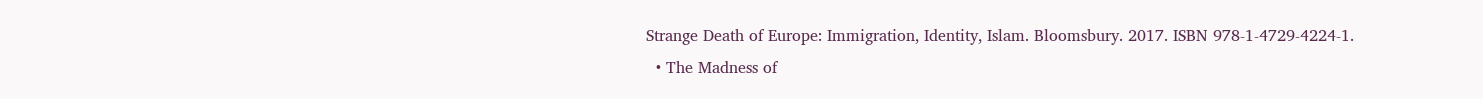Strange Death of Europe: Immigration, Identity, Islam. Bloomsbury. 2017. ISBN 978-1-4729-4224-1.
  • The Madness of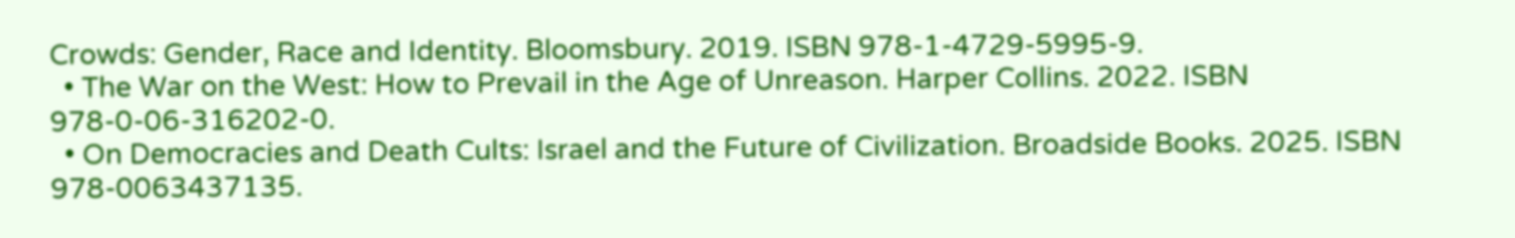Crowds: Gender, Race and Identity. Bloomsbury. 2019. ISBN 978-1-4729-5995-9.
  • The War on the West: How to Prevail in the Age of Unreason. Harper Collins. 2022. ISBN 978-0-06-316202-0.
  • On Democracies and Death Cults: Israel and the Future of Civilization. Broadside Books. 2025. ISBN 978-0063437135.